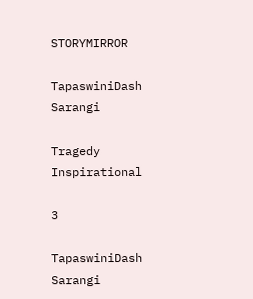STORYMIRROR

TapaswiniDash Sarangi

Tragedy Inspirational

3

TapaswiniDash Sarangi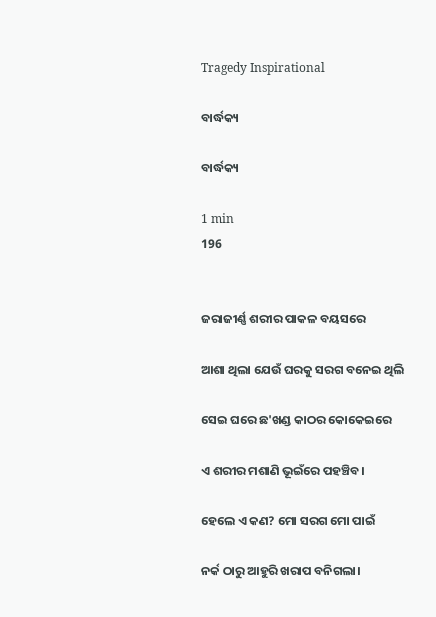Tragedy Inspirational

ବାର୍ଦ୍ଧକ୍ୟ

ବାର୍ଦ୍ଧକ୍ୟ

1 min
196


ଜରାଜୀର୍ଣ୍ଣ ଶରୀର ପାକଳ ବୟସରେ

ଆଶା ଥିଲା ଯେଉଁ ଘରକୁ ସରଗ ବନେଇ ଥିଲି

ସେଇ ଘରେ ଛ'ଖଣ୍ଡ କାଠର କୋକେଇରେ

ଏ ଶରୀର ମଶାଣି ଭୂଇଁରେ ପହଞ୍ଚିବ।

ହେଲେ ଏ କଣ? ମୋ ସରଗ ମୋ ପାଇଁ

ନର୍କ ଠାରୁ ଆହୁରି ଖରାପ ବନିଗଲା।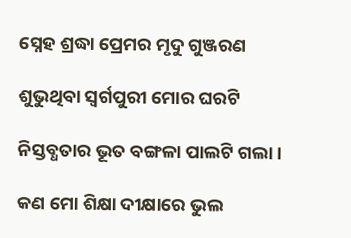ସ୍ନେହ ଶ୍ରଦ୍ଧା ପ୍ରେମର ମୃଦୁ ଗୁଞ୍ଜରଣ

ଶୁଭୁଥିବା ସ୍ୱର୍ଗପୁରୀ ମୋର ଘରଟି

ନିସ୍ତବ୍ଧତାର ଭୂତ ବଙ୍ଗଳା ପାଲଟି ଗଲା।

କଣ ମୋ ଶିକ୍ଷା ଦୀକ୍ଷାରେ ଭୁଲ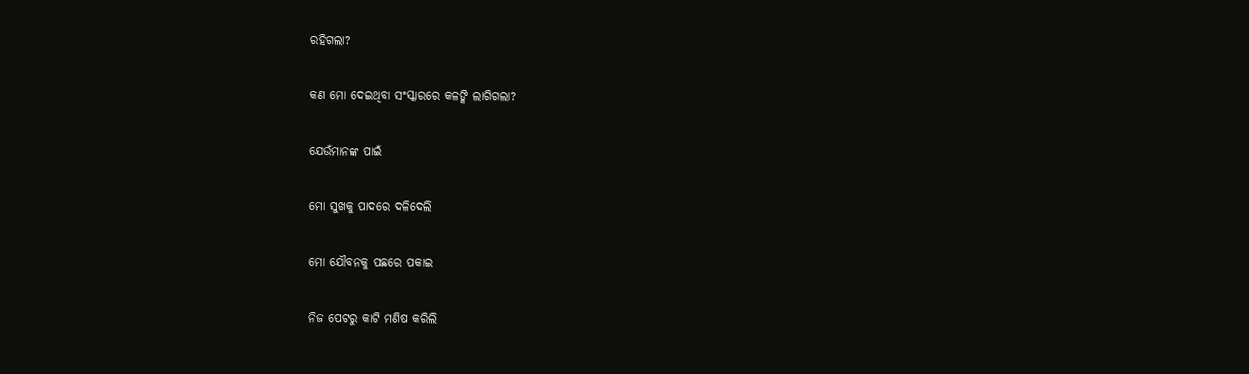ରହିଗଲା?

କଣ ମୋ ଦେଇଥିବା ସଂସ୍କାରରେ କଳଙ୍କି ଲାଗିଗଲା?

ଯେଉଁମାନଙ୍କ ପାଇଁ

ମୋ ସୁଖକୁ ପାଦରେ ଦଳିଦେଲି

ମୋ ଯୌବନକୁ ପଛରେ ପକାଇ

ନିଜ ପେଟରୁ କାଟି ମଣିଷ କରିଲି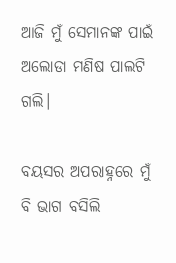ଆଜି ମୁଁ ସେମାନଙ୍କ ପାଇଁ ଅଲୋଡା ମଣିଷ ପାଲଟି ଗଲି।

ବୟସର ଅପରାହ୍ନରେ ମୁଁ ବି ଭାଗ ବସିଲି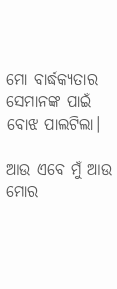ମୋ ବାର୍ଦ୍ଧକ୍ୟତାର ସେମାନଙ୍କ ପାଇଁ ବୋଝ ପାଲଟିଲା।

ଆଉ ଏବେ ମୁଁ ଆଉ ମୋର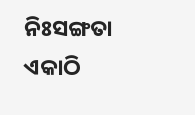ନିଃସଙ୍ଗତା ଏକାଠି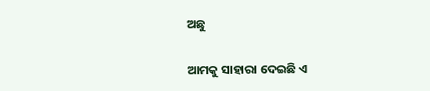ଅଛୁ

ଆମକୁ ସାହାରା ଦେଇଛି ଏ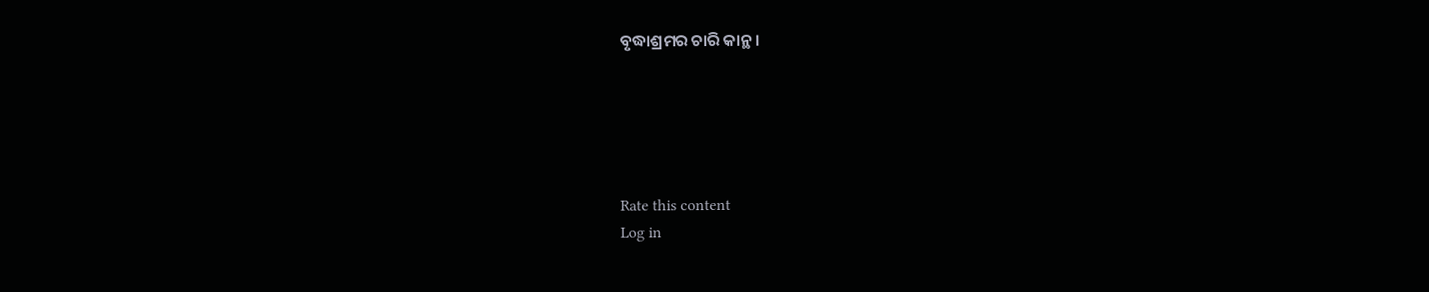ବୃଦ୍ଧାଶ୍ରମର ଚାରି କାନ୍ଥ।





Rate this content
Log in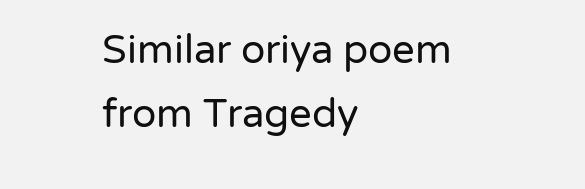Similar oriya poem from Tragedy